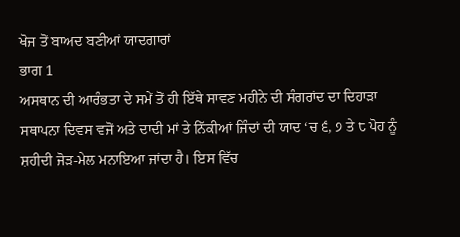ਖੋਜ ਤੋਂ ਬਾਅਦ ਬਣੀਆਂ ਯਾਦਗਾਰਾਂ
ਭਾਗ 1
ਅਸਥਾਨ ਦੀ ਆਰੰਭਤਾ ਦੇ ਸਮੇਂ ਤੋਂ ਹੀ ਇੱਥੇ ਸਾਵਣ ਮਹੀਨੇ ਦੀ ਸੰਗਰਾਂਦ ਦਾ ਦਿਹਾੜਾ ਸਥਾਪਨਾ ਦਿਵਸ ਵਜੋਂ ਅਤੇ ਦਾਦੀ ਮਾਂ ਤੇ ਨਿੱਕੀਆਂ ਜਿੰਦਾਂ ਦੀ ਯਾਦ ‘ਚ ੬, ੭ ਤੇ ੮ ਪੋਹ ਨੂੰ ਸ਼ਹੀਦੀ ਜੋੜ-ਮੇਲ ਮਨਾਇਆ ਜਾਂਦਾ ਹੈ। ਇਸ ਵਿੱਚ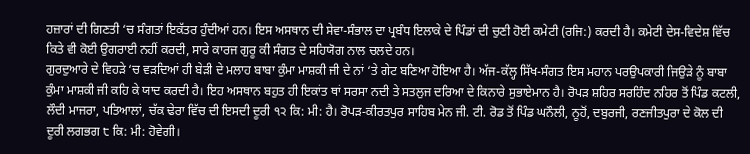ਹਜ਼ਾਰਾਂ ਦੀ ਗਿਣਤੀ ‘ਚ ਸੰਗਤਾਂ ਇਕੱਤਰ ਹੁੰਦੀਆਂ ਹਨ। ਇਸ ਅਸਥਾਨ ਦੀ ਸੇਵਾ-ਸੰਭਾਲ ਦਾ ਪ੍ਰਬੰਧ ਇਲਾਕੇ ਦੇ ਪਿੰਡਾਂ ਦੀ ਚੁਣੀ ਹੋਈ ਕਮੇਟੀ (ਰਜਿ:) ਕਰਦੀ ਹੈ। ਕਮੇਟੀ ਦੇਸ-ਵਿਦੇਸ਼ ਵਿੱਚ ਕਿਤੇ ਵੀ ਕੋਈ ਉਗਰਾਈ ਨਹੀਂ ਕਰਦੀ, ਸਾਰੇ ਕਾਰਜ ਗੁਰੂ ਕੀ ਸੰਗਤ ਦੇ ਸਹਿਯੋਗ ਨਾਲ ਚਲਦੇ ਹਨ।
ਗੁਰਦੁਆਰੇ ਦੇ ਵਿਹੜੇ ‘ਚ ਵੜਦਿਆਂ ਹੀ ਬੇੜੀ ਦੇ ਮਲਾਹ ਬਾਬਾ ਕੁੰਮਾ ਮਾਸ਼ਕੀ ਜੀ ਦੇ ਨਾਂ ‘ਤੇ ਗੇਟ ਬਣਿਆ ਹੋਇਆ ਹੈ। ਅੱਜ-ਕੱਲ੍ਹ ਸਿੱਖ-ਸੰਗਤ ਇਸ ਮਹਾਨ ਪਰਉਪਕਾਰੀ ਜਿਉੜੇ ਨੂੰ ਬਾਬਾ ਕੁੰਮਾ ਮਾਸ਼ਕੀ ਜੀ ਕਹਿ ਕੇ ਯਾਦ ਕਰਦੀ ਹੈ। ਇਹ ਅਸਥਾਨ ਬਹੁਤ ਹੀ ਇਕਾਂਤ ਥਾਂ ਸਰਸਾ ਨਦੀ ਤੇ ਸਤਲੁਜ ਦਰਿਆ ਦੇ ਕਿਨਾਰੇ ਸੁਭਾਏਮਾਨ ਹੈ। ਰੋਪੜ ਸ਼ਹਿਰ ਸਰਹਿੰਦ ਨਹਿਰ ਤੋਂ ਪਿੰਡ ਕਟਲੀ, ਲੌਦੀ ਮਾਜਰਾ, ਪਤਿਆਲਾਂ, ਚੱਕ ਢੇਰਾ ਵਿੱਚ ਦੀ ਇਸਦੀ ਦੂਰੀ ੧੨ ਕਿ: ਮੀ: ਹੈ। ਰੋਪੜ-ਕੀਰਤਪੁਰ ਸਾਹਿਬ ਮੇਨ ਜੀ. ਟੀ. ਰੋਡ ਤੋਂ ਪਿੰਡ ਘਨੌਲੀ, ਨੂਹੋਂ, ਦਬੁਰਜੀ, ਰਣਜੀਤਪੁਰਾ ਦੇ ਕੋਲ ਦੀ ਦੂਰੀ ਲਗਭਗ ੮ ਕਿ: ਮੀ: ਹੋਵੇਗੀ।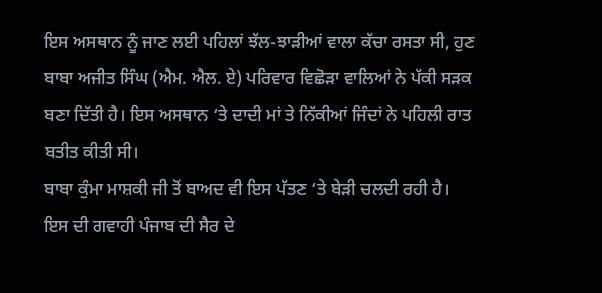ਇਸ ਅਸਥਾਨ ਨੂੰ ਜਾਣ ਲਈ ਪਹਿਲਾਂ ਝੱਲ-ਝਾੜੀਆਂ ਵਾਲਾ ਕੱਚਾ ਰਸਤਾ ਸੀ, ਹੁਣ ਬਾਬਾ ਅਜੀਤ ਸਿੰਘ (ਐਮ. ਐਲ. ਏ) ਪਰਿਵਾਰ ਵਿਛੋੜਾ ਵਾਲਿਆਂ ਨੇ ਪੱਕੀ ਸੜਕ ਬਣਾ ਦਿੱਤੀ ਹੈ। ਇਸ ਅਸਥਾਨ ‘ਤੇ ਦਾਦੀ ਮਾਂ ਤੇ ਨਿੱਕੀਆਂ ਜਿੰਦਾਂ ਨੇ ਪਹਿਲੀ ਰਾਤ ਬਤੀਤ ਕੀਤੀ ਸੀ।
ਬਾਬਾ ਕੁੰਮਾ ਮਾਸ਼ਕੀ ਜੀ ਤੋਂ ਬਾਅਦ ਵੀ ਇਸ ਪੱਤਣ ‘ਤੇ ਬੇੜੀ ਚਲਦੀ ਰਹੀ ਹੈ। ਇਸ ਦੀ ਗਵਾਹੀ ਪੰਜਾਬ ਦੀ ਸੈਰ ਦੇ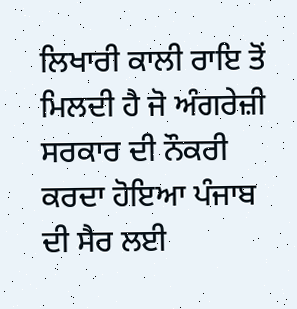ਲਿਖਾਰੀ ਕਾਲੀ ਰਾਇ ਤੋਂ ਮਿਲਦੀ ਹੈ ਜੋ ਅੰਗਰੇਜ਼ੀ ਸਰਕਾਰ ਦੀ ਨੌਕਰੀ ਕਰਦਾ ਹੋਇਆ ਪੰਜਾਬ ਦੀ ਸੈਰ ਲਈ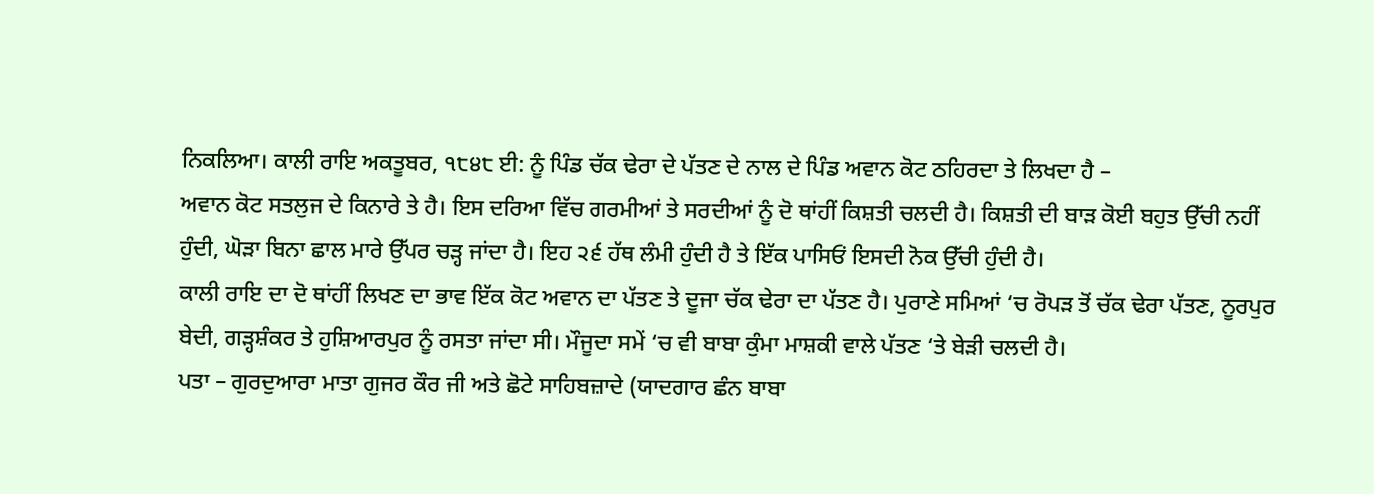ਨਿਕਲਿਆ। ਕਾਲੀ ਰਾਇ ਅਕਤੂਬਰ, ੧੮੪੮ ਈ: ਨੂੰ ਪਿੰਡ ਚੱਕ ਢੇਰਾ ਦੇ ਪੱਤਣ ਦੇ ਨਾਲ ਦੇ ਪਿੰਡ ਅਵਾਨ ਕੋਟ ਠਹਿਰਦਾ ਤੇ ਲਿਖਦਾ ਹੈ –
ਅਵਾਨ ਕੋਟ ਸਤਲੁਜ ਦੇ ਕਿਨਾਰੇ ਤੇ ਹੈ। ਇਸ ਦਰਿਆ ਵਿੱਚ ਗਰਮੀਆਂ ਤੇ ਸਰਦੀਆਂ ਨੂੰ ਦੋ ਥਾਂਹੀਂ ਕਿਸ਼ਤੀ ਚਲਦੀ ਹੈ। ਕਿਸ਼ਤੀ ਦੀ ਬਾੜ ਕੋਈ ਬਹੁਤ ਉੱਚੀ ਨਹੀਂ ਹੁੰਦੀ, ਘੋੜਾ ਬਿਨਾ ਛਾਲ ਮਾਰੇ ਉੱਪਰ ਚੜ੍ਹ ਜਾਂਦਾ ਹੈ। ਇਹ ੨੬ ਹੱਥ ਲੰਮੀ ਹੁੰਦੀ ਹੈ ਤੇ ਇੱਕ ਪਾਸਿਓਂ ਇਸਦੀ ਨੋਕ ਉੱਚੀ ਹੁੰਦੀ ਹੈ।
ਕਾਲੀ ਰਾਇ ਦਾ ਦੋ ਥਾਂਹੀਂ ਲਿਖਣ ਦਾ ਭਾਵ ਇੱਕ ਕੋਟ ਅਵਾਨ ਦਾ ਪੱਤਣ ਤੇ ਦੂਜਾ ਚੱਕ ਢੇਰਾ ਦਾ ਪੱਤਣ ਹੈ। ਪੁਰਾਣੇ ਸਮਿਆਂ ‘ਚ ਰੋਪੜ ਤੋਂ ਚੱਕ ਢੇਰਾ ਪੱਤਣ, ਨੂਰਪੁਰ ਬੇਦੀ, ਗੜ੍ਹਸ਼ੰਕਰ ਤੇ ਹੁਸ਼ਿਆਰਪੁਰ ਨੂੰ ਰਸਤਾ ਜਾਂਦਾ ਸੀ। ਮੌਜੂਦਾ ਸਮੇਂ ‘ਚ ਵੀ ਬਾਬਾ ਕੁੰਮਾ ਮਾਸ਼ਕੀ ਵਾਲੇ ਪੱਤਣ ‘ਤੇ ਬੇੜੀ ਚਲਦੀ ਹੈ।
ਪਤਾ – ਗੁਰਦੁਆਰਾ ਮਾਤਾ ਗੁਜਰ ਕੌਰ ਜੀ ਅਤੇ ਛੋਟੇ ਸਾਹਿਬਜ਼ਾਦੇ (ਯਾਦਗਾਰ ਛੰਨ ਬਾਬਾ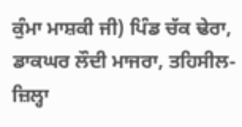ਕੁੰਮਾ ਮਾਸ਼ਕੀ ਜੀ) ਪਿੰਡ ਚੱਕ ਢੇਰਾ, ਡਾਕਘਰ ਲੌਦੀ ਮਾਜਰਾ, ਤਹਿਸੀਲ- ਜ਼ਿਲ੍ਹਾ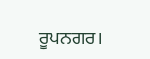ਰੂਪਨਗਰ।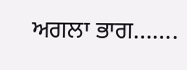ਅਗਲਾ ਭਾਗ…….